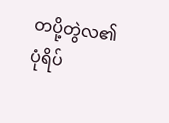တပို့တွဲလ၏ ပုံရိပ်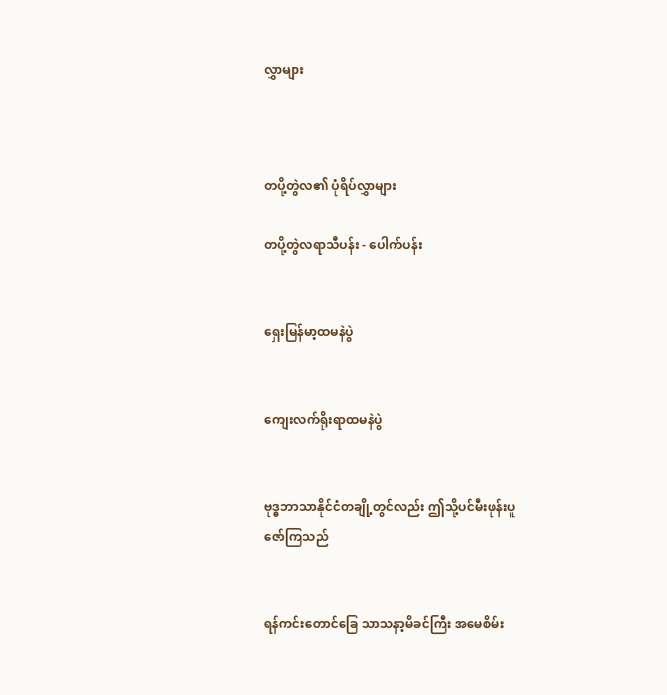လွှာများ



တပို့တွဲလ၏ ပုံရိပ်လွှာများ

တပို့တွဲလရာသီပန်း - ပေါက်ပန်း


ရှေးမြန်မာ့ထမနဲပွဲ


ကျေးလက်ရိုးရာထမနဲပွဲ


ဗုဒ္ဓဘာသာနိုင်ငံတချို့တွင်လည်း ဤသို့ပင်မီးဖုန်းပူဇော်ကြသည်


ရန်ကင်းတောင်ခြေ သာသနာ့မိခင်ကြီး အမေစိမ်း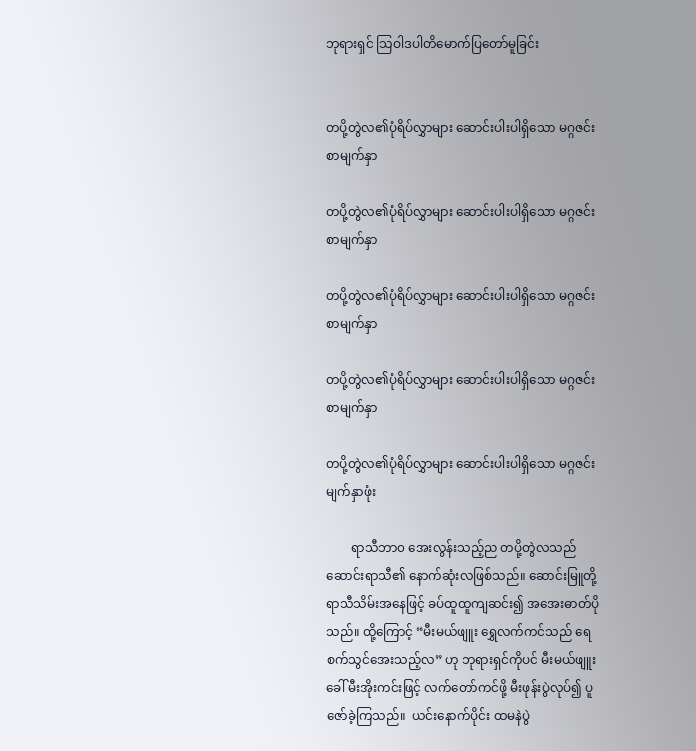ဘုရားရှင် သြဝါဒပါတိမောက်ပြတော်မူခြင်း


တပို့တွဲလ၏ပုံရိပ်လွှာများ ဆောင်းပါးပါရှိသော မဂ္ဂဇင်းစာမျက်နှာ

တပို့တွဲလ၏ပုံရိပ်လွှာများ ဆောင်းပါးပါရှိသော မဂ္ဂဇင်းစာမျက်နှာ

တပို့တွဲလ၏ပုံရိပ်လွှာများ ဆောင်းပါးပါရှိသော မဂ္ဂဇင်းစာမျက်နှာ

တပို့တွဲလ၏ပုံရိပ်လွှာများ ဆောင်းပါးပါရှိသော မဂ္ဂဇင်းစာမျက်နှာ

တပို့တွဲလ၏ပုံရိပ်လွှာများ ဆောင်းပါးပါရှိသော မဂ္ဂဇင်းမျက်နှာဖုံး

        ရာသီဘာ၀ အေးလွန်းသည့်ည တပို့တွဲလသည် ဆောင်းရာသီ၏ နောက်ဆုံးလဖြစ်သည်။ ဆောင်းမြူတို့ ရာသီသိမ်းအနေဖြင့် ခပ်ထူထူကျဆင်း၍ အအေးဓာတ်ပိုသည်။ ထို့ကြောင့် “မီးမယ်ဖျူး ရွှေလက်ကင်သည် ရေစက်သွင်အေးသည့်လ” ဟု ဘုရားရှင်ကိုပင် မီးမယ်ဖျူးခေါ် မီးအိုးကင်းဖြင့် လက်တော်ကင်ဖို့ မီးဖုန်းပွဲလုပ်၍ ပူဇော်ခဲ့ကြသည်။  ယင်းနောက်ပိုင်း ထမနဲပွဲ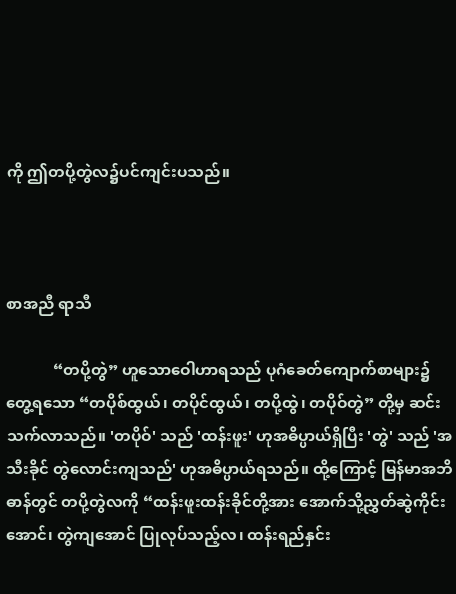ကို ဤတပို့တွဲလ၌ပင်ကျင်းပသည်။



စာအညီ ရာသီ

            “တပို့တွဲ” ဟူသောဝေါဟာရသည် ပုဂံခေတ်ကျောက်စာများ၌ တွေ့ရသော “တပိုစ်ထွယ်၊ တပိုင်ထွယ်၊ တပို့ထွဲ၊ တပိုဝ်တွဲ” တို့မှ ဆင်းသက်လာသည်။ 'တပိုဝ်' သည် 'ထန်းဖူး' ဟုအဓိပ္ပာယ်ရှိပြီး 'တွဲ' သည် 'အသီးခိုင် တွဲလောင်းကျသည်' ဟုအဓိပ္ပာယ်ရသည်။ ထို့ကြောင့် မြန်မာအဘိဓာန်တွင် တပို့တွဲလကို “ထန်းဖူးထန်းခိုင်တို့အား အောက်သို့ညွှတ်ဆွဲကိုင်းအောင်၊ တွဲကျအောင် ပြုလုပ်သည့်လ၊ ထန်းရည်နှင်း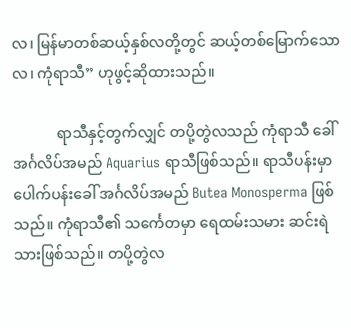လ၊ မြန်မာတစ်ဆယ့်နှစ်လတို့တွင် ဆယ့်တစ်မြောက်သောလ၊ ကုံရာသီ” ဟုဖွင့်ဆိုထားသည်။

            ရာသီနှင့်တွက်လျှင် တပို့တွဲလသည် ကုံရာသီ ခေါ် အင်္ဂလိပ်အမည် Aquarius ရာသီဖြစ်သည်။ ရာသီပန်းမှာ ပေါက်ပန်းခေါ် အင်္ဂလိပ်အမည် Butea Monosperma ဖြစ်သည်။ ကုံရာသီ၏ သင်္ကေတမှာ ရေထမ်းသမား ဆင်းရဲသားဖြစ်သည်။ တပို့တွဲလ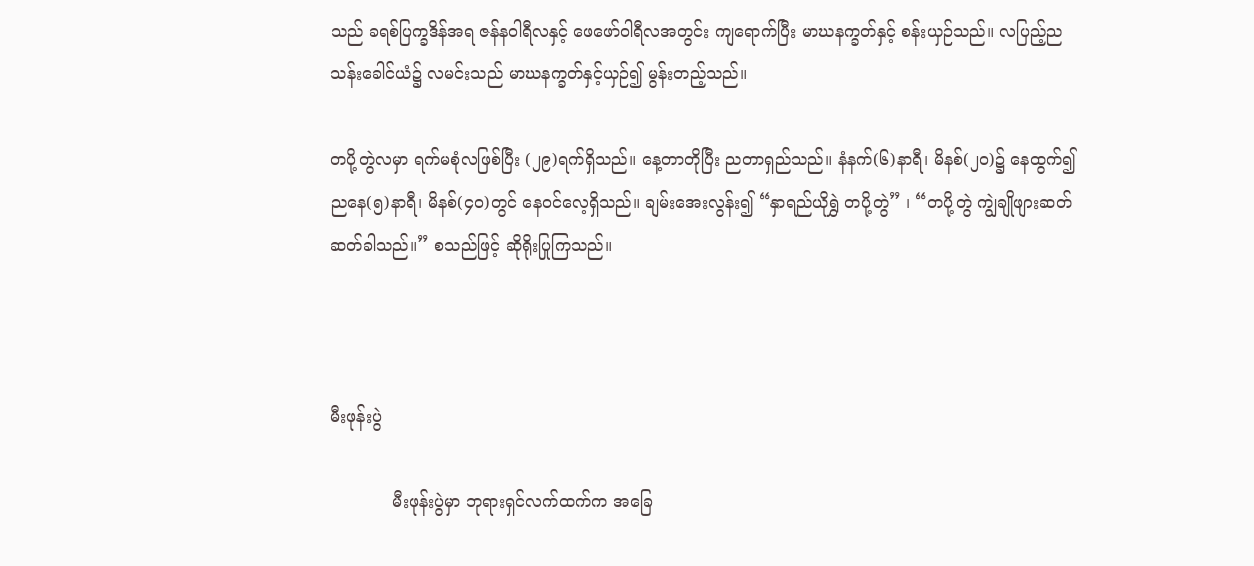သည် ခရစ်ပြက္ခဒိန်အရ ဇန်နဝါရီလနှင့် ဖေဖော်ဝါရီလအတွင်း ကျရောက်ပြီး မာဃနက္ခတ်နှင့် စန်းယှဉ်သည်။ လပြည့်ညသန်းခေါင်ယံ၌ လမင်းသည် မာဃနက္ခတ်နှင့်ယှဉ်၍ မွန်းတည့်သည်။

တပို့တွဲလမှာ ရက်မစုံလဖြစ်ပြီး (၂၉)ရက်ရှိသည်။ နေ့တာတိုပြီး ညတာရှည်သည်။ နံနက်(၆)နာရီ၊ မိနစ်(၂ဝ)၌ နေထွက်၍ ညနေ(၅)နာရီ၊ မိနစ်(၄ဝ)တွင် နေဝင်လေ့ရှိသည်။ ချမ်းအေးလွန်း၍ “နှာရည်ယိုရွှဲ တပို့တွဲ” ၊ “တပို့တွဲ ကျွဲချိုဖျားဆတ်ဆတ်ခါသည်။” စသည်ဖြင့် ဆိုရိုးပြုကြသည်။



မီးဖုန်းပွဲ

            မီးဖုန်းပွဲမှာ ဘုရားရှင်လက်ထက်က အခြေ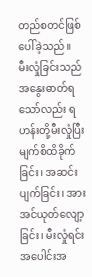တည်စတင်ဖြစ်ပေါ်ခဲ့သည်။  မီးလှုံခြင်းသည် အနွေးဓာတ်ရ သော်လည်း ရဟန်းတို့မီးလှုံပြီး မျက်စိထိခိုက်ခြင်း၊ အဆင်းပျက်ခြင်း၊ အားအင်ယုတ်လျော့ခြင်း၊ မီးလှုံရင်း အပေါင်းအ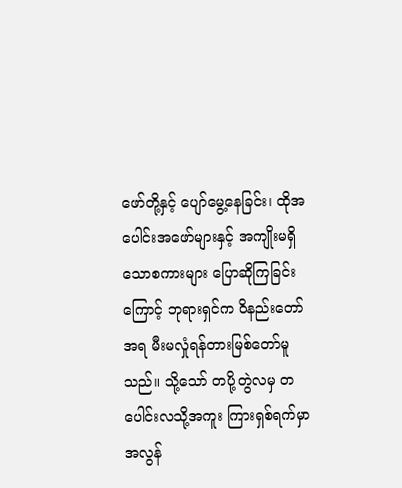ဖော်တို့နှင့် ပျော်မွေ့နေခြင်း၊ ထိုအပေါင်းအဖော်များနှင့် အကျိုးမရှိသောစကားများ ပြောဆိုကြခြင်း ကြောင့် ဘုရားရှင်က ဝိနည်းတော်အရ မီးမလှုံရန်တားမြစ်တော်မူသည်။ သို့သော် တပို့တွဲလမှ တပေါင်းလသို့အကူး ကြားရှစ်ရက်မှာ အလွန်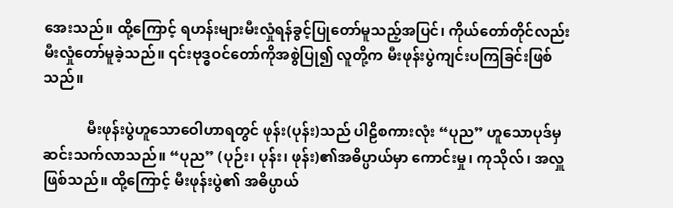အေးသည်။ ထို့ကြောင့် ရဟန်းများမီးလှုံရန်ခွင့်ပြုတော်မူသည့်အပြင်၊ ကိုယ်တော်တိုင်လည်း မီးလှုံတော်မူခဲ့သည်။ ၎င်းဗုဒ္ဓဝင်တော်ကိုအစွဲပြု၍ လူတို့က မီးဖုန်းပွဲကျင်းပကြခြင်းဖြစ်သည်။

            မီးဖုန်းပွဲဟူသောဝေါဟာရတွင် ဖုန်း(ပုန်း)သည် ပါဠိစကားလုံး “ပုည” ဟူသောပုဒ်မှဆင်းသက်လာသည်။ “ပုည” (ပုဉ်း၊ ပုန်း၊ ဖုန်း)၏အဓိပ္ပာယ်မှာ ကောင်းမှု၊ ကုသိုလ်၊ အလှူ ဖြစ်သည်။ ထို့ကြောင့် မီးဖုန်းပွဲ၏ အဓိပ္ပာယ်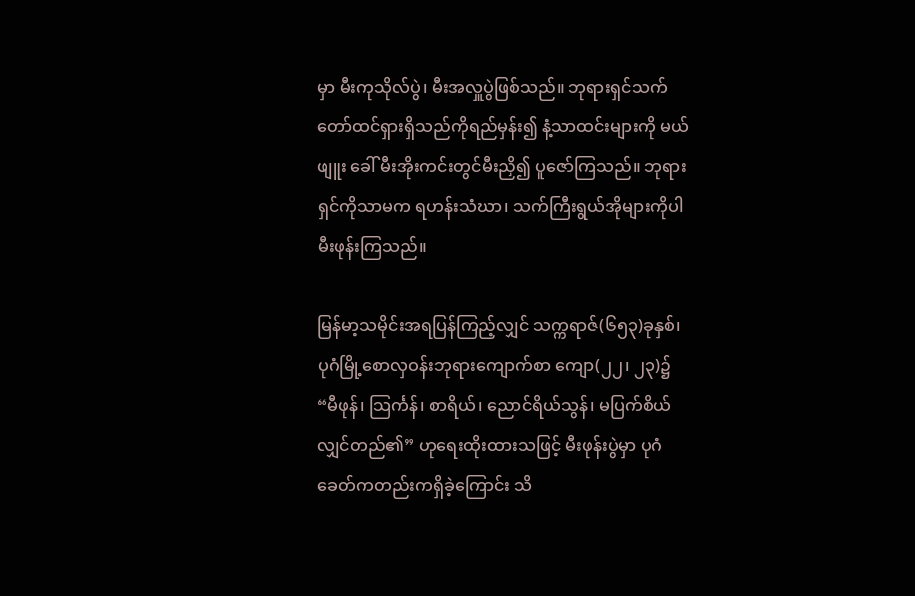မှာ မီးကုသိုလ်ပွဲ၊ မီးအလှူပွဲဖြစ်သည်။ ဘုရားရှင်သက်တော်ထင်ရှားရှိသည်ကိုရည်မှန်း၍ နံ့သာထင်းများကို မယ်ဖျူး ခေါ် မီးအိုးကင်းတွင်မီးညှိ၍ ပူဇော်ကြသည်။ ဘုရားရှင်ကိုသာမက ရဟန်းသံဃာ၊ သက်ကြီးရွယ်အိုများကိုပါ မီးဖုန်းကြသည်။

မြန်မာ့သမိုင်းအရပြန်ကြည့်လျှင် သက္ကရာဇ်(၆၅၃)ခုနှစ်၊ ပုဂံမြို့စောလှဝန်းဘုရားကျောက်စာ ကျော(၂၂၊ ၂၃)၌ “မီဖုန်၊ သြင်္ကန်၊ စာရိယ်၊ ညောင်ရိယ်သွန်၊ မပြက်စိယ်လျှင်တည်၏” ဟုရေးထိုးထားသဖြင့် မီးဖုန်းပွဲမှာ ပုဂံခေတ်ကတည်းကရှိခဲ့ကြောင်း သိ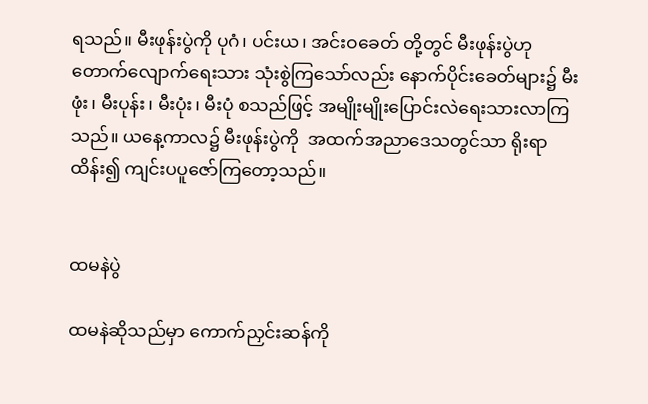ရသည်။ မီးဖုန်းပွဲကို ပုဂံ၊ ပင်းယ၊ အင်းဝခေတ် တို့တွင် မီးဖုန်းပွဲဟု တောက်လျောက်ရေးသား သုံးစွဲကြသော်လည်း နောက်ပိုင်းခေတ်များ၌ မီးဖုံး၊ မီးပုန်း၊ မီးပုံး၊ မီးပုံ စသည်ဖြင့် အမျိုးမျိုးပြောင်းလဲရေးသားလာကြသည်။ ယနေ့ကာလ၌ မီးဖုန်းပွဲကို  အထက်အညာဒေသတွင်သာ ရိုးရာထိန်း၍ ကျင်းပပူဇော်ကြတော့သည်။


ထမနဲပွဲ

ထမနဲဆိုသည်မှာ ကောက်ညှင်းဆန်ကို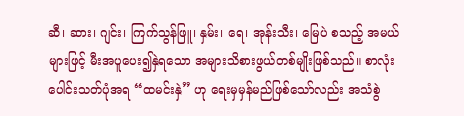ဆီ၊ ဆား၊ ဂျင်း၊ ကြက်သွန်ဖြူ၊ နှမ်း၊ ရေ၊ အုန်းသီး၊ မြေပဲ စသည့် အမယ်များဖြင့် မီးအပူပေး၍နှဲရသော အများသိစားဖွယ်တစ်မျိုးဖြစ်သည်။ စာလုံးပေါင်းသတ်ပုံအရ “ထမင်းနှဲ” ဟု ရေးမှမှန်မည်ဖြစ်သော်လည်း အသံစွဲ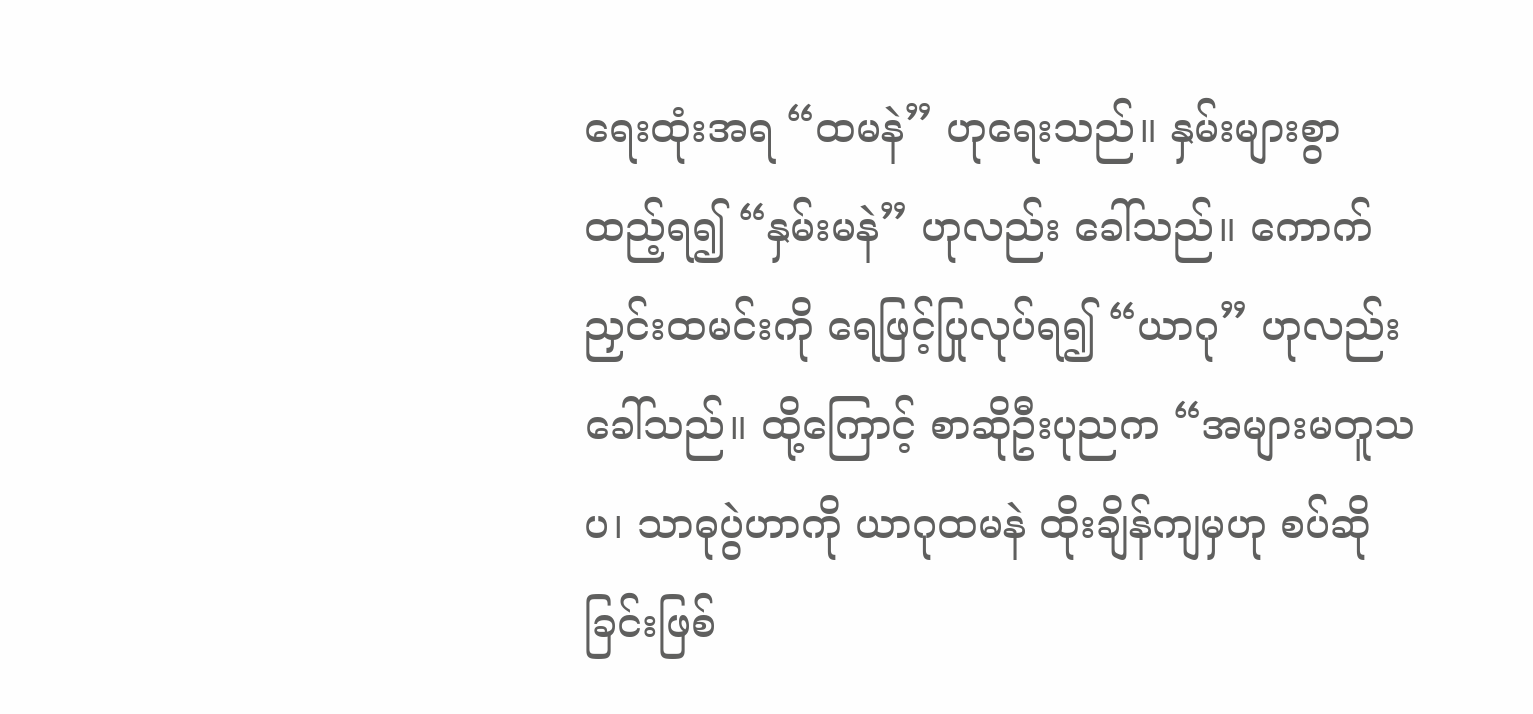ရေးထုံးအရ “ထမနဲ” ဟုရေးသည်။ နှမ်းများစွာထည့်ရ၍ “နှမ်းမနဲ” ဟုလည်း ခေါ်သည်။ ကောက်ညှင်းထမင်းကို ရေဖြင့်ပြုလုပ်ရ၍ “ယာဂု” ဟုလည်းခေါ်သည်။ ထို့ကြောင့် စာဆိုဦးပုညက “အများမတူသပ၊ သာဓုပွဲဟာကို ယာဂုထမနဲ ထိုးချိန်ကျမှဟု စပ်ဆိုခြင်းဖြစ်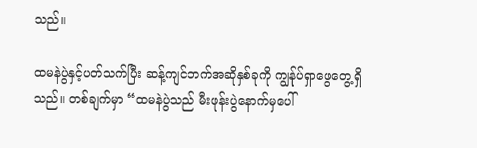သည်။

ထမနဲပွဲနှင့်ပတ်သက်ပြီး ဆန့်ကျင်ဘက်အဆိုနှစ်ခုကို ကျွန်ုပ်ရှာဖွေတွေ့ရှိသည်။ တစ်ချက်မှာ “ထမနဲပွဲသည် မီးဖုန်းပွဲနောက်မှပေါ်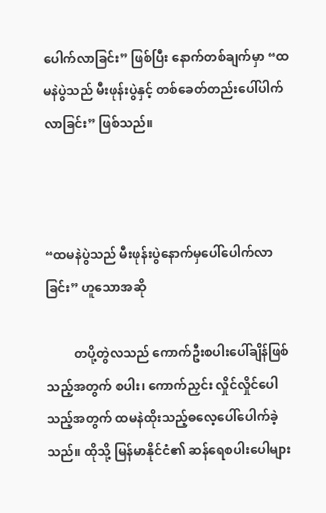ပေါက်လာခြင်း” ဖြစ်ပြီး နောက်တစ်ချက်မှာ “ထမနဲပွဲသည် မီးဖုန်းပွဲနှင့် တစ်ခေတ်တည်းပေါ်ပါက်လာခြင်း” ဖြစ်သည်။



“ထမနဲပွဲသည် မီးဖုန်းပွဲနောက်မှပေါ်ပေါက်လာခြင်း” ဟူသောအဆို

         တပို့တွဲလသည် ကောက်ဦးစပါးပေါ်ချိန်ဖြစ်သည့်အတွက် စပါး၊ ကောက်ညှင်း လှိုင်လှိုင်ပေါသည့်အတွက် ထမနဲထိုးသည့်ဓလေ့ပေါ်ပေါက်ခဲ့သည်။ ထိုသို့ မြန်မာနိုင်ငံ၏ ဆန်ရေစပါးပေါများ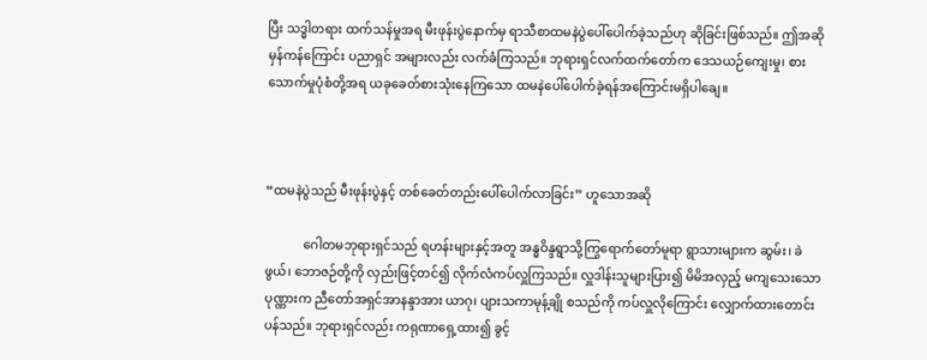ပြီး သဒ္ဓါတရား ထက်သန်မှုအရ မီးဖုန်းပွဲနောက်မှ ရာသီစာထမနဲပွဲပေါ်ပေါက်ခဲ့သည်ဟု ဆိုခြင်းဖြစ်သည်။ ဤအဆိုမှန်ကန်ကြောင်း ပညာရှင် အများလည်း လက်ခံကြသည်။ ဘုရားရှင်လက်ထက်တော်က ဒေသယဉ်ကျေးမှု၊ စားသောက်မှုပုံစံတို့အရ ယခုခေတ်စားသုံးနေကြသော ထမနဲပေါ်ပေါက်ခဲ့ရန်အကြောင်းမရှိပါချေ။



“ထမနဲပွဲသည် မီးဖုန်းပွဲနှင့် တစ်ခေတ်တည်းပေါ်ပေါက်လာခြင်း” ဟူသောအဆို

            ဂေါတမဘုရားရှင်သည် ရဟန်းများနှင့်အတူ အန္ဓဝိန္ဒရွာသို့ကြွရောက်တော်မူရာ ရွာသားများက ဆွမ်း၊ ခဲဖွယ်၊ ဘောဇဉ်တို့ကို လှည်းဖြင့်တင်၍ လိုက်လံကပ်လှူကြသည်။ လှူဒါန်းသူများပြား၍ မိမိအလှည့် မကျသေးသောပုဏ္ဏားက ညီတော်အရှင်အာနန္ဒာအား ယာဂု၊ ပျားသကာမုန့်ချို စသည်ကို ကပ်လှူလိုကြောင်း လျှောက်ထားတောင်းပန်သည်။ ဘုရားရှင်လည်း ကရုဏာရှေ့ထား၍ ခွင့်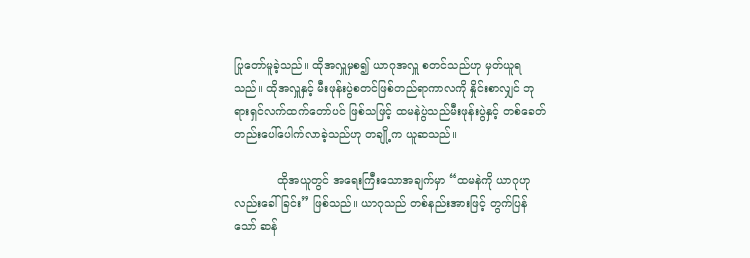ပြုတော်မူခဲ့သည်။ ထိုအလှူမှစ၍ ယာဂုအလှူ စတင်သည်ဟု မှတ်ယူရသည်။ ထိုအလှူနှင့် မီးဖုန်းပွဲစတင်ဖြစ်တည်ရာကာလကို နှိုင်းစာလျှင် ဘုရားရှင်လက်ထက်တော်ပင် ဖြစ်သဖြင့် ထမနဲပွဲသည်မီးဖုန်းပွဲနှင့် တစ်ခေတ်တည်းပေါ်ပေါက်လာခဲ့သည်ဟု တချို့က ယူဆသည်။

            ထိုအယူတွင် အရေးကြီးသောအချက်မှာ “ထမနဲကို ယာဂုဟုလည်းခေါ်ခြင်း” ဖြစ်သည်။ ယာဂုသည် တစ်နည်းအားဖြင့် တွက်ပြန်သော် ဆန်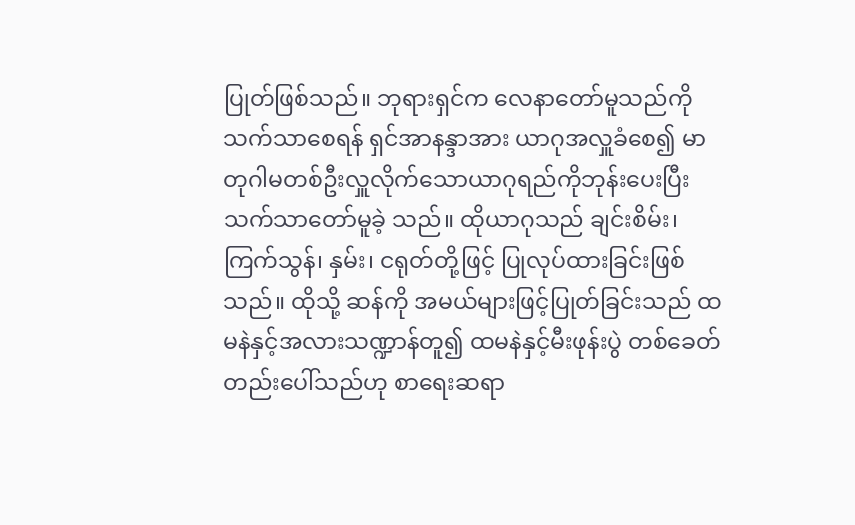ပြုတ်ဖြစ်သည်။ ဘုရားရှင်က လေနာတော်မူသည်ကို သက်သာစေရန် ရှင်အာနန္ဒာအား ယာဂုအလှူခံစေ၍ မာတုဂါမတစ်ဦးလှူလိုက်သောယာဂုရည်ကိုဘုန်းပေးပြီး သက်သာတော်မူခဲ့ သည်။ ထိုယာဂုသည် ချင်းစိမ်း၊ ကြက်သွန်၊ နှမ်း၊ ငရုတ်တို့ဖြင့် ပြုလုပ်ထားခြင်းဖြစ်သည်။ ထိုသို့ ဆန်ကို အမယ်များဖြင့်ပြုတ်ခြင်းသည် ထမနဲနှင့်အလားသဏ္ဍာန်တူ၍ ထမနဲနှင့်မီးဖုန်းပွဲ တစ်ခေတ်တည်းပေါ်သည်ဟု စာရေးဆရာ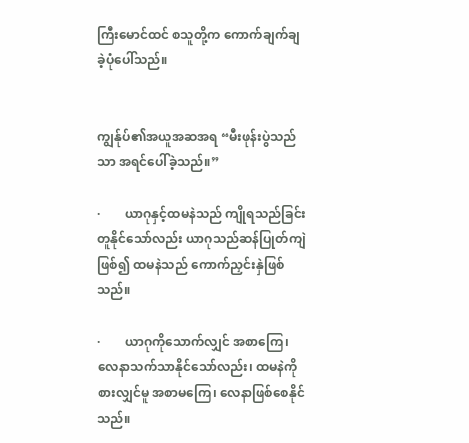ကြီးမောင်ထင် စသူတို့က ကောက်ချက်ချခဲ့ပုံပေါ်သည်။


ကျွန်ုပ်၏အယူအဆအရ “မီးဖုန်းပွဲသည်သာ အရင်ပေါ်ခဲ့သည်။”

·        ယာဂုနှင့်ထမနဲသည် ကျိုရသည်ခြင်းတူနိုင်သော်လည်း ယာဂုသည်ဆန်ပြုတ်ကျဲဖြစ်၍ ထမနဲသည် ကောက်ညှင်းနှဲဖြစ်သည်။

·        ယာဂုကိုသောက်လျှင် အစာကြေ၊ လေနာသက်သာနိုင်သော်လည်း၊ ထမနဲကိုစားလျှင်မူ အစာမကြေ၊ လေနာဖြစ်စေနိုင်သည်။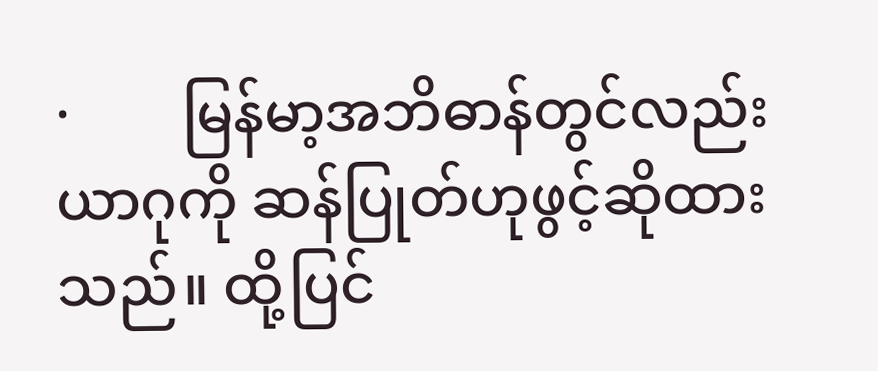·        မြန်မာ့အဘိဓာန်တွင်လည်း ယာဂုကို ဆန်ပြုတ်ဟုဖွင့်ဆိုထားသည်။ ထို့ပြင်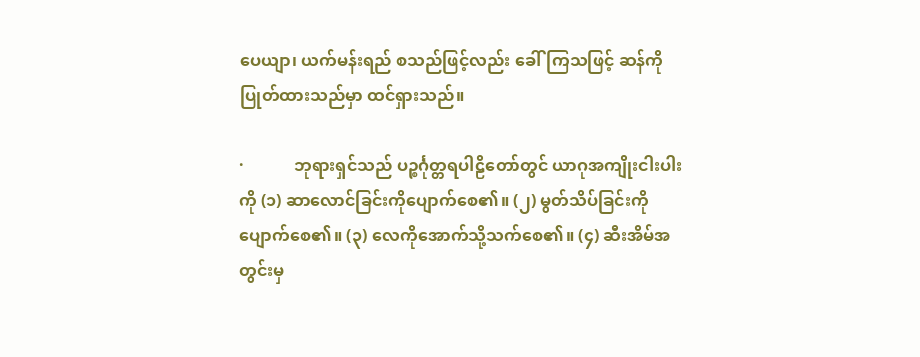ပေယျာ၊ ယက်မန်းရည် စသည်ဖြင့်လည်း ခေါ်ကြသဖြင့် ဆန်ကိုပြုတ်ထားသည်မှာ ထင်ရှားသည်။

·            ဘုရားရှင်သည် ပဉ္စင်္ဂုတ္တရပါဠိတော်တွင် ယာဂုအကျိုးငါးပါးကို (၁) ဆာလောင်ခြင်းကိုပျောက်စေ၏။ (၂) မွတ်သိပ်ခြင်းကိုပျောက်စေ၏။ (၃) လေကိုအောက်သို့သက်စေ၏။ (၄) ဆီးအိမ်အတွင်းမှ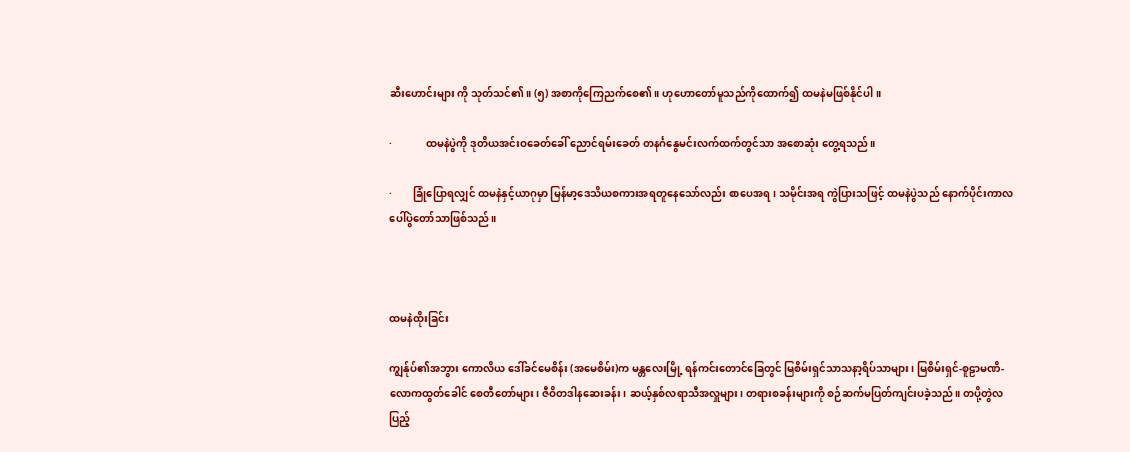ဆီးဟောင်းများ ကို သုတ်သင်၏။ (၅) အစာကိုကြေညက်စေ၏။ ဟုဟောတော်မူသည်ကိုထောက်၍ ထမနဲမဖြစ်နိုင်ပါ။

·             ထမနဲပွဲကို ဒုတိယအင်းဝခေတ်ခေါ် ညောင်ရမ်းခေတ် တနင်္ဂနွေမင်းလက်ထက်တွင်သာ အစောဆုံး တွေ့ရသည်။

·        ခြုံပြောရလျှင် ထမနဲနှင့်ယာဂုမှာ မြန်မာ့ဒေသိယစကားအရတူနေသော်လည်း စာပေအရ၊ သမိုင်းအရ ကွဲပြားသဖြင့် ထမနဲပွဲသည် နောက်ပိုင်းကာလပေါ်ပွဲတော်သာဖြစ်သည်။



ထမနဲထိုးခြင်း

ကျွန်ုပ်၏အဘွား ကောလိယ ဒေါ်ခင်မေစိန်း (အမေစိမ်း)က မန္တလေးမြို့ ရန်ကင်းတောင်ခြေတွင် မြစိမ်းရှင်သာသနာ့ရိပ်သာများ၊ မြစိမ်းရှင်-စူဠာမဏိ-လောကထွတ်ခေါင် စေတီတော်များ၊ ဇီဝိတဒါနဆေးခန်း၊ ဆယ့်နှစ်လရာသီအလှူများ၊ တရားစခန်းများကို စဉ်ဆက်မပြတ်ကျင်းပခဲ့သည်။ တပို့တွဲလပြည့်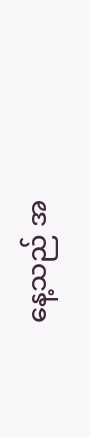နေ့သည် အ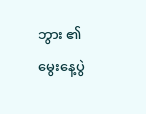ဘွား ၏မွေးနေ့ပွဲ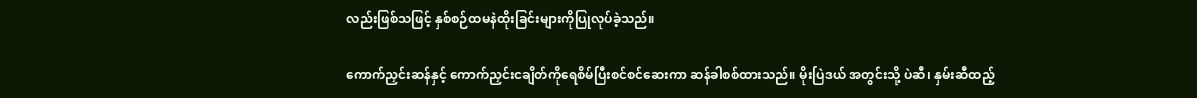လည်းဖြစ်သဖြင့် နှစ်စဉ်ထမနဲထိုးခြင်းများကိုပြုလုပ်ခဲ့သည်။

ကောက်ညှင်းဆန်နှင့် ကောက်ညှင်းငချိတ်ကိုရေစိမ်ပြီးစင်စင်ဆေးကာ ဆန်ခါစစ်ထားသည်။ မိုးပြဲဒယ် အတွင်းသို့ ပဲဆီ၊ နှမ်းဆီထည့်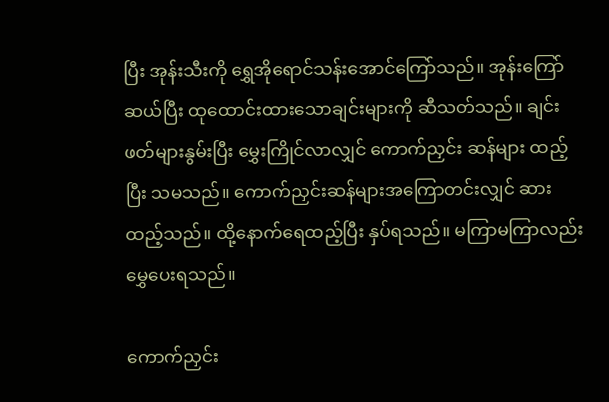ပြီး အုန်းသီးကို ရွှေအိုရောင်သန်းအောင်ကြော်သည်။ အုန်းကြော်ဆယ်ပြီး ထုထောင်းထားသောချင်းများကို ဆီသတ်သည်။ ချင်းဖတ်များနွမ်းပြီး မွှေးကြိုင်လာလျှင် ကောက်ညှင်း ဆန်များ ထည့်ပြီး သမသည်။ ကောက်ညှင်းဆန်များအကြောတင်းလျှင် ဆားထည့်သည်။ ထို့နောက်ရေထည့်ပြီး နှပ်ရသည်။ မကြာမကြာလည်း မွှေပေးရသည်။

ကောက်ညှင်း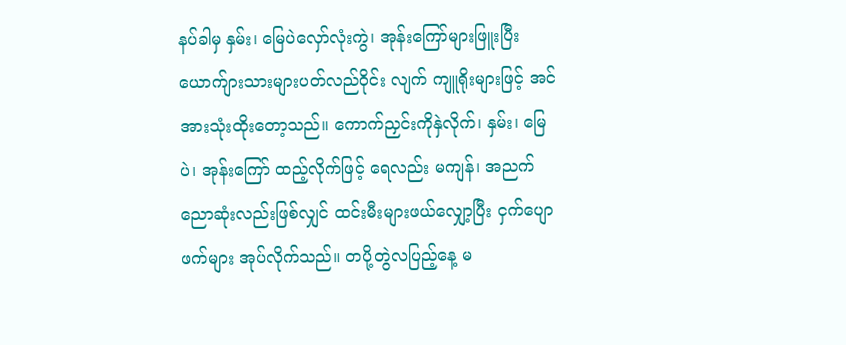နပ်ခါမှ နှမ်း၊ မြေပဲလှော်လုံးကွဲ၊ အုန်းကြော်များဖြူးပြီး ယောက်ျားသားများပတ်လည်ဝိုင်း လျက် ကျူရိုးများဖြင့် အင်အားသုံးထိုးတော့သည်။ ကောက်ညှင်းကိုနှဲလိုက်၊ နှမ်း၊ မြေပဲ၊ အုန်းကြော် ထည့်လိုက်ဖြင့် ရေလည်း မကျန်၊ အညက်ညောဆုံးလည်းဖြစ်လျှင် ထင်းမီးများဖယ်လျှော့ပြီး ငှက်ပျောဖက်များ အုပ်လိုက်သည်။ တပို့တွဲလပြည့်နေ့ မ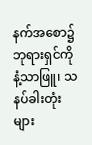နက်အစော၌ ဘုရားရှင်ကို နံ့သာဖြူ၊ သနပ်ခါးတုံးများ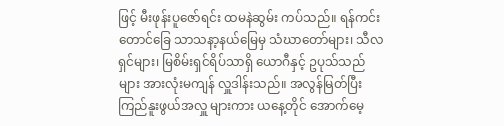ဖြင့် မီးဖုန်းပူဇော်ရင်း ထမနဲဆွမ်း ကပ်သည်။ ရန်ကင်းတောင်ခြေ သာသနာ့နယ်မြေမှ သံဃာတော်များ၊ သီလရှင်များ၊ မြစိမ်းရှင်ရိပ်သာရှိ ယောဂီနှင့် ဥပုသ်သည်များ အားလုံးမကျန် လှူဒါန်းသည်။ အလွန်မြတ်ပြီး ကြည်နူးဖွယ်အလှူ များကား ယနေ့တိုင် အောက်မေ့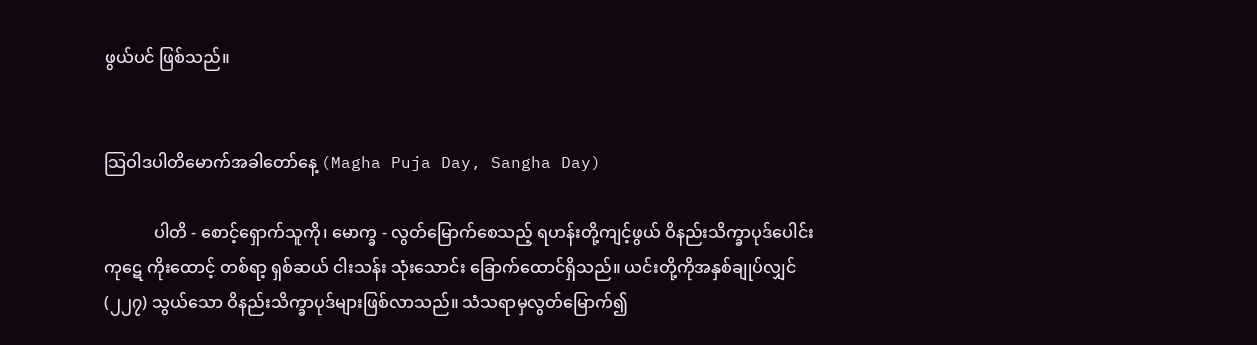ဖွယ်ပင် ဖြစ်သည်။


သြဝါဒပါတိမောက်အခါတော်နေ့ (Magha Puja Day, Sangha Day)

            ပါတိ - စောင့်ရှောက်သူကို၊ မောက္ခ - လွတ်မြောက်စေသည့် ရဟန်းတို့ကျင့်ဖွယ် ဝိနည်းသိက္ခာပုဒ်ပေါင်း ကုဋေ ကိုးထောင့် တစ်ရာ့ ရှစ်ဆယ် ငါးသန်း သုံးသောင်း ခြောက်ထောင်ရှိသည်။ ယင်းတို့ကိုအနှစ်ချုပ်လျှင် (၂၂၇) သွယ်သော ဝိနည်းသိက္ခာပုဒ်များဖြစ်လာသည်။ သံသရာမှလွတ်မြောက်၍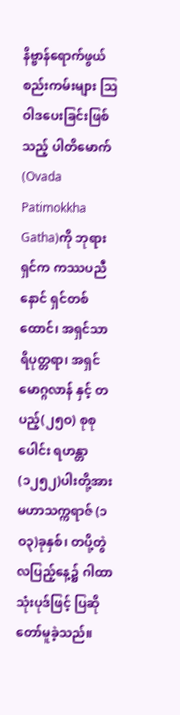နိဗ္ဗာန်ရောက်ဖွယ် စည်းကမ်းများ သြဝါဒပေးခြင်းဖြစ်သည့် ပါတိမောက် (Ovada Patimokkha Gatha)ကို ဘုရားရှင်က ကဿပညီနောင် ရှင်တစ်ထောင်၊ အရှင်သာရိပုတ္တရာ၊ အရှင်မောဂ္ဂလာန် နှင့် တပည့်(၂၅ဝ) စုစုပေါင်း ရဟန္တာ(၁၂၅၂)ပါးတို့အား မဟာသက္ကရာဇ် (၁ဝ၃)ခုနှစ်၊ တပို့တွဲလပြည့်နေ့၌ ဂါထာသုံးပုဒ်ဖြင့် ပြဆိုတော်မူခဲ့သည်။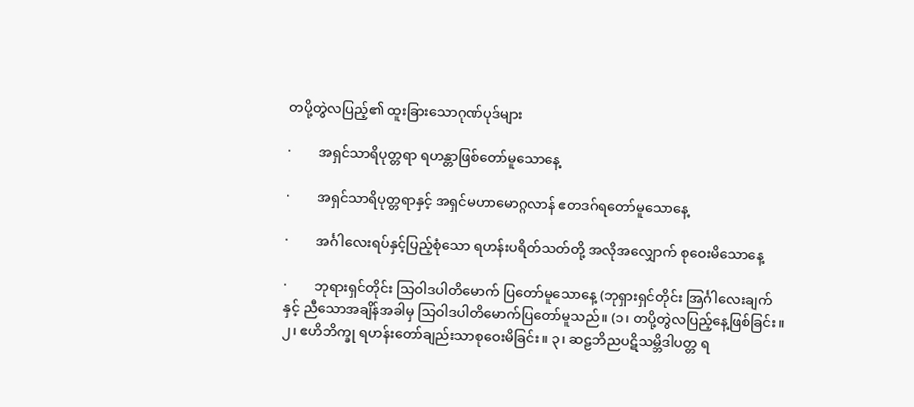တပို့တွဲလပြည့်၏ ထူးခြားသောဂုဏ်ပုဒ်များ

·        အရှင်သာရိပုတ္တရာ ရဟန္တာဖြစ်တော်မူသောနေ့

·        အရှင်သာရိပုတ္တရာနှင့် အရှင်မဟာမောဂ္ဂလာန် ဧတဒဂ်ရတော်မူသောနေ့

·        အင်္ဂါလေးရပ်နှင့်ပြည့်စုံသော ရဟန်းပရိတ်သတ်တို့ အလိုအလျှောက် စုဝေးမိသောနေ့

·        ဘုရားရှင်တိုင်း သြဝါဒပါတိမောက် ပြတော်မူသောနေ့ (ဘုရှားရှင်တိုင်း အြင်္ဂါလေးချက်နှင့် ညီသောအချိန်အခါမှ သြဝါဒပါတိမောက်ပြတော်မူသည်။ (၁၊ တပို့တွဲလပြည့်နေ့ဖြစ်ခြင်း။ ၂၊ ဧဟိဘိက္ခု ရဟန်းတော်ချည်းသာစုဝေးမိခြင်း။ ၃၊ ဆဠဘိညပဋိသမ္ဘိဒါပတ္တ ရ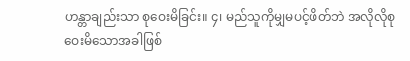ဟန္တာချည်းသာ စုဝေးမိခြင်း။ ၄၊ မည်သူကိုမျှမပင့်ဖိတ်ဘဲ အလိုလိုစုဝေးမိသောအခါဖြစ်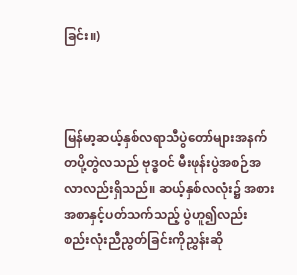ခြင်း။)



မြန်မာ့ဆယ့်နှစ်လရာသီပွဲတော်များအနက် တပို့တွဲလသည် ဗုဒ္ဓဝင် မီးဖုန်းပွဲအစဉ်အလာလည်းရှိသည်။ ဆယ့်နှစ်လလုံး၌ အစားအစာနှင့်ပတ်သက်သည့် ပွဲဟူ၍လည်း စည်းလုံးညီညွတ်ခြင်းကိုညွှန်းဆို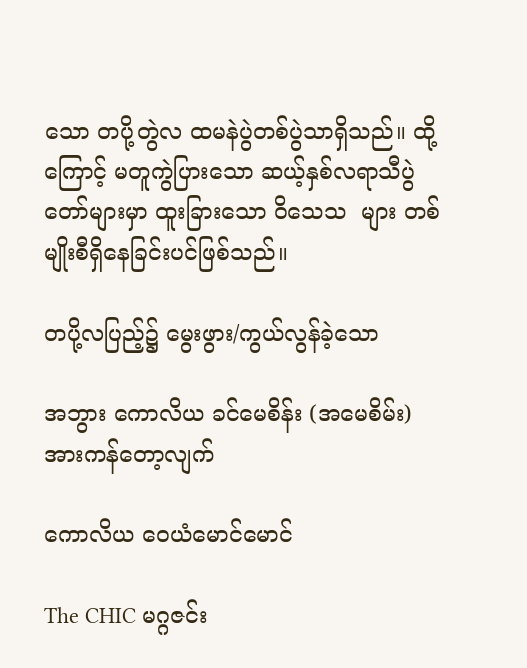သော တပို့တွဲလ ထမနဲပွဲတစ်ပွဲသာရှိသည်။ ထို့ကြောင့် မတူကွဲပြားသော ဆယ့်နှစ်လရာသီပွဲတော်များမှာ ထူးခြားသော ဝိသေသ  များ တစ်မျိုးစီရှိနေခြင်းပင်ဖြစ်သည်။

တပို့လပြည့်၌ မွေးဖွား/ကွယ်လွန်ခဲ့သော

အဘွား ကောလိယ ခင်မေစိန်း (အမေစိမ်း) အားကန်တော့လျက်

ကောလိယ ဝေယံမောင်မောင်

The CHIC မဂ္ဂဇင်း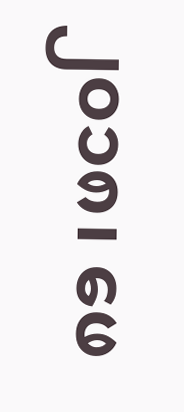၂၀၁၈၊ ဖေ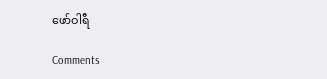ဖော်ဝါရီ

Comments